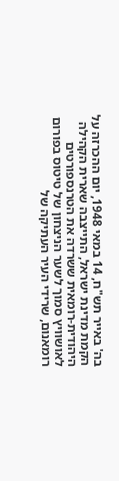בה' באייר תש"ח, 14 במאי 1948, יום ההכרזה על הקמת מדינת ישראל, התייצבה שארית הקהילה היהודית-רומאית ששרדה את הטרנספורטים לאושוויץ סמוך לשער הניצחון של טיטוס בפורום רומאנום, שרידי העיר העתיקה של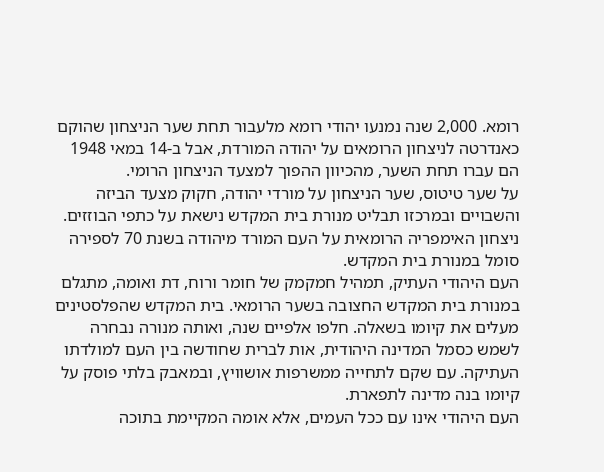רומא. 2,000 שנה נמנעו יהודי רומא מלעבור תחת שער הניצחון שהוקם כאנדרטה לניצחון הרומאים על יהודה המורדת, אבל ב-14 במאי 1948 הם עברו תחת השער, מהכיוון ההפוך למצעד הניצחון הרומי.
על שער טיטוס, שער הניצחון על מורדי יהודה, חקוק מצעד הביזה והשבויים ובמרכזו תבליט מנורת בית המקדש נישאת על כתפי הבוזזים. ניצחון האימפריה הרומאית על העם המורד מיהודה בשנת 70 לספירה סומל במנורת בית המקדש.
העם היהודי העתיק, תמהיל חמקמק של חומר ורוח, דת ואומה, מתגלם במנורת בית המקדש החצובה בשער הרומאי. בית המקדש שהפלסטינים מעלים את קיומו בשאלה. חלפו אלפיים שנה, ואותה מנורה נבחרה לשמש כסמל המדינה היהודית, אות לברית שחודשה בין העם למולדתו העתיקה. עם שקם לתחייה ממשרפות אושוויץ, ובמאבק בלתי פוסק על קיומו בנה מדינה לתפארת.
העם היהודי אינו עם ככל העמים, אלא אומה המקיימת בתוכה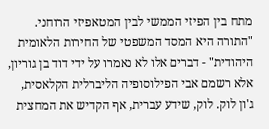מתח בין הפיזי הממשי לבין המטאפיזי הרוחני. "התורה היא המסד המשפטי של החירות הלאומית היהודית" - דברים אלו לא נאמרו על ידי דוד בן גוריון, אלא רשמם אבי הפילוסופיה הליברלית הקלאסית, ג'ון לוק. לוק, שידע עברית, אף הקדיש את המחצית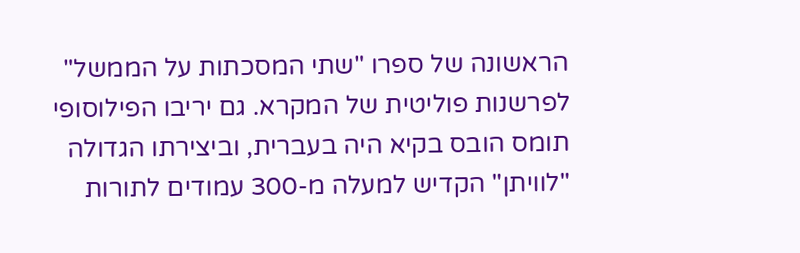הראשונה של ספרו "שתי המסכתות על הממשל" לפרשנות פוליטית של המקרא. גם יריבו הפילוסופי תומס הובס בקיא היה בעברית, וביצירתו הגדולה "לוויתן" הקדיש למעלה מ-300 עמודים לתורות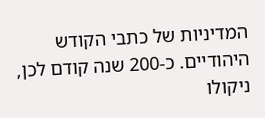המדיניות של כתבי הקודש היהודיים. כ-200 שנה קודם לכן, ניקולו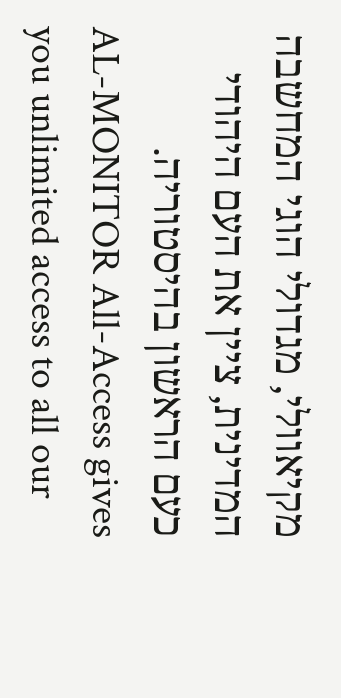מקיאוולי, מגדולי הוגי המחשבה המדינית, ציין את העם היהודי כעם הראשון בהיסטוריה.
AL-MONITOR All-Access gives you unlimited access to all our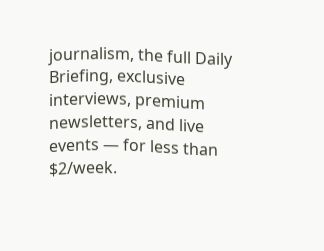journalism, the full Daily Briefing, exclusive interviews, premium newsletters, and live events — for less than $2/week.